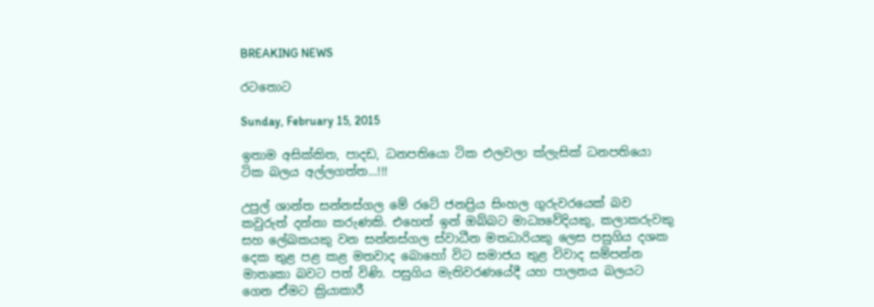BREAKING NEWS

රටතොට

Sunday, February 15, 2015

ඉතාම අසික්‌කිත, පාදඩ, ධනපතියො ටික එලවලා ක්‌ලැසික්‌ ධනපතියො ටික බලය අල්ලගත්ත...!!!

උපුල් ශාන්ත සන්නස්‌ගල මේ රටේ ජනප්‍රිය සිංහල ගුරුවරයෙක්‌ බව කවුරුත් දන්නා කරුණකි. එහෙත් ඉන් ඔබ්බට මාධ්‍යවේදියකු, කලාකරුවකු සහ ලේඛකයකු වන සන්නස්‌ගල ස්‌වාධීන මතධාරියකු ලෙස පසුගිය දශක දෙක තුළ පළ කළ මතවාද බොහෝ විට සමාජය තුළ විවාද සම්පන්න මාතෘකා බවට පත් විණි. පසුගිය මැතිවරණයේදී යහ පාලනය බලයට ගෙන ඒමට ක්‍රියාකාරී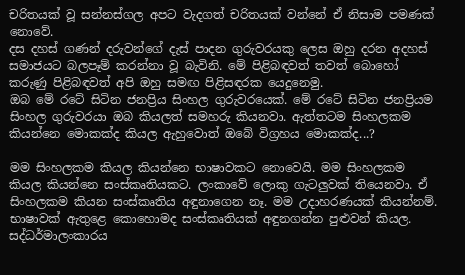චරිතයක්‌ වූ සන්නස්‌ගල අපට වැදගත් චරිතයක්‌ වන්නේ ඒ නිසාම පමණක්‌ නොවේ.
දස දහස්‌ ගණන් දරුවන්ගේ දැස්‌ පාදන ගුරුවරයකු ලෙස ඔහු දරන අදහස්‌ සමාජයට බලපෑම් කරන්නා වූ බැවිනි. මේ පිළිබඳවත් තවත් බොහෝ කරුණු පිළිබඳවත් අපි ඔහු සමඟ පිළිසඳරක යෙදුනෙමු.
ඔබ මේ රටේ සිටින ජනප්‍රිය සිංහල ගුරුවරයෙක්‌. මේ රටේ සිටින ජනප්‍රියම සිංහල ගුරුවරයා ඔබ කියලත් සමහරු කියනවා. ඇත්තටම සිංහලකම කියන්නෙ මොකක්‌ද කියල ඇහුවොත් ඔබේ විග්‍රහය මොකක්‌ද...?

මම සිංහලකම කියල කියන්නෙ භාෂාවකට නොවෙයි. මම සිංහලකම කියල කියන්නෙ සංස්‌කෘතියකට. ලංකාවේ ලොකු ගැටලුවක්‌ තියෙනවා. ඒ සිංහලකම කියන සංස්‌කෘතිය අඳුනාගෙන නෑ. මම උදාහරණයක්‌ කියන්නම්. භාෂාවක්‌ ඇතුළෙ කොහොමද සංස්‌කෘතියක්‌ අඳුනගන්න පුළුවන් කියල. සද්ධර්මාලංකාරය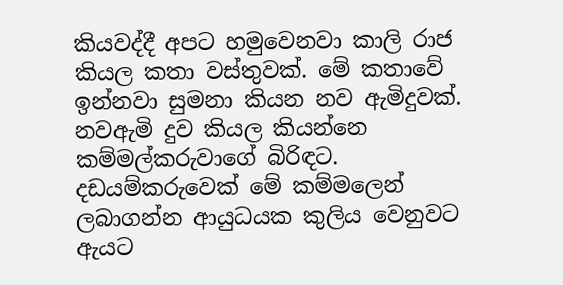කියවද්දී අපට හමුවෙනවා කාලි රාජ කියල කතා වස්‌තුවක්‌. මේ කතාවේ ඉන්නවා සුමනා කියන නව ඇමිදුවක්‌. නවඇමි දුව කියල කියන්නෙ කම්මල්කරුවාගේ බිරිඳට. දඩයම්කරුවෙක්‌ මේ කම්මලෙන් ලබාගන්න ආයුධයක කුලිය වෙනුවට ඇයට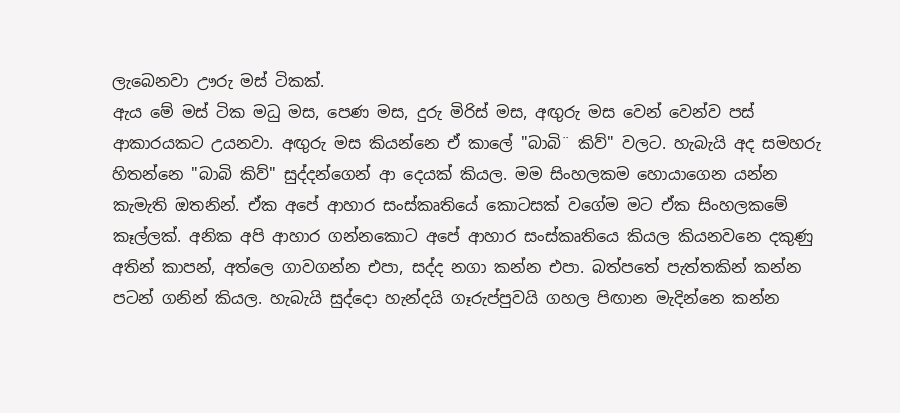ලැබෙනවා ඌරු මස්‌ ටිකක්‌.
ඇය මේ මස්‌ ටික මධු මස, පෙණ මස, දුරු මිරිස්‌ මස, අඟුරු මස වෙන් වෙන්ව පස්‌ ආකාරයකට උයනවා. අඟුරු මස කියන්නෙ ඒ කාලේ "බාබි¨ කිව්" වලට. හැබැයි අද සමහරු හිතන්නෙ "බාබි කිව්" සුද්දන්ගෙන් ආ දෙයක්‌ කියල. මම සිංහලකම හොයාගෙන යන්න කැමැති ඔතනින්. ඒක අපේ ආහාර සංස්‌කෘතියේ කොටසක්‌ වගේම මට ඒක සිංහලකමේ කෑල්ලක්‌. අනික අපි ආහාර ගන්නකොට අපේ ආහාර සංස්‌කෘතියෙ කියල කියනවනෙ දකුණු අතින් කාපන්, අත්ලෙ ගාවගන්න එපා, සද්ද නගා කන්න එපා. බත්පතේ පැත්තකින් කන්න පටන් ගනින් කියල. හැබැයි සුද්දො හැන්දයි ගෑරුප්පුවයි ගහල පිඟාන මැදින්නෙ කන්න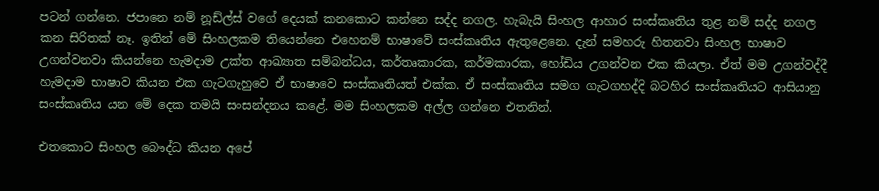පටන් ගන්නෙ. ජපානෙ නම් නූඩ්ල්ස්‌ වගේ දෙයක්‌ කනකොට කන්නෙ සද්ද නගල. හැබැයි සිංහල ආහාර සංස්‌කෘතිය තුළ නම් සද්ද නගල කන සිරිතක්‌ නෑ. ඉතින් මේ සිංහලකම තියෙන්නෙ එහෙනම් භාෂාවේ සංස්‌කෘතිය ඇතුළෙනෙ. දැන් සමහරු හිතනවා සිංහල භාෂාව උගන්වනවා කියන්නෙ හැමදාම උක්‌ත ආඛ්‍යාත සම්බන්ධය, කර්තෘකාරක, කර්මකාරක, හෝඩිය උගන්වන එක කියලා. ඒත් මම උගන්වද්දී හැමදාම භාෂාව කියන එක ගැටගැහුවෙ ඒ භාෂාවෙ සංස්‌කෘතියත් එක්‌ක. ඒ සංස්‌කෘතිය සමග ගැටගහද්දි බටහිර සංස්‌කෘතියට ආසියානු සංස්‌කෘතිය යන මේ දෙක තමයි සංසන්දනය කළේ. මම සිංහලකම අල්ල ගන්නෙ එතනින්.

එතකොට සිංහල බෞද්ධ කියන අපේ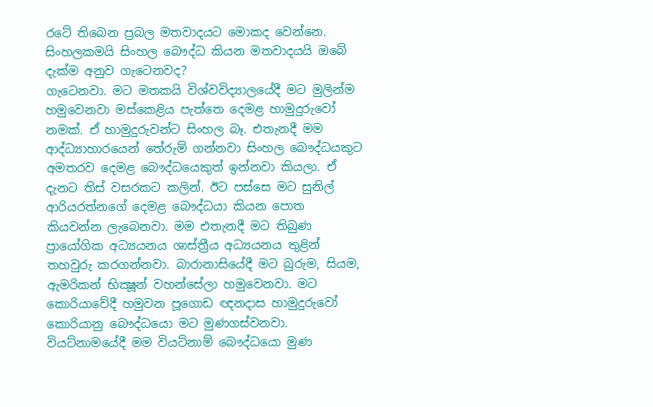රටේ තිබෙන ප්‍රබල මතවාදයට මොකද වෙන්නෙ. සිංහලකමයි සිංහල බෞද්ධ කියන මතවාදයයි ඔබේ දැක්‌ම අනුව ගැටෙනවද?
ගැටෙනවා. මට මතකයි විශ්වවිද්‍යාලයේදී මට මුලින්ම හමුවෙනවා මස්‌කෙළිය පැත්තෙ දෙමළ හාමුදුරුවෝ නමක්‌. ඒ හාමුදුරුවන්ට සිංහල බෑ. එතැනදී මම ආද්ධ්‍යාහාරයෙන් තේරුම් ගන්නවා සිංහල බෞද්ධයකුට අමතරව දෙමළ බෞද්ධයෙකුත් ඉන්නවා කියලා. ඒ දැනට තිස්‌ වසරකට කලින්. ඊට පස්‌සෙ මට සුනිල් ආරියරත්නගේ දෙමළ බෞද්ධයා කියන පොත කියවන්න ලැබෙනවා. මම එතැනදී මට තිබුණ ප්‍රායෝගික අධ්‍යයනය ශාස්‌ත්‍රීය අධ්‍යයනය තුළින් තහවුරු කරගන්නවා. බාරානාසියේදී මට බුරුම, සියම, ඇමරිකන් භික්‍ෂූන් වහන්සේලා හමුවෙනවා. මට කොරියාවේදී හමුවන පූගොඩ ඥනදාස හාමුදුරුවෝ කොරියානු බෞද්ධයො මට මුණගස්‌වනවා. වියට්‌නාමයේදී මම වියට්‌නාම් බෞද්ධයො මුණ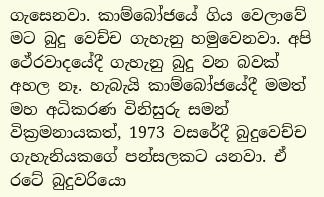ගැසෙනවා. කාම්බෝජයේ ගිය වෙලාවේ මට බුදු වෙච්ච ගැහැනු හමුවෙනවා. අපි ථේරවාදයේදී ගැහැනු බුදු වන බවක්‌ අහල නෑ. හැබැයි කාම්බෝජයේදී මමත් මහ අධිකරණ විනිසුරු සමන් වික්‍රමනායකත්, 1973 වසරේදී බුදුවෙච්ච ගැහැනියකගේ පන්සලකට යනවා. ඒ රටේ බුදුවරියො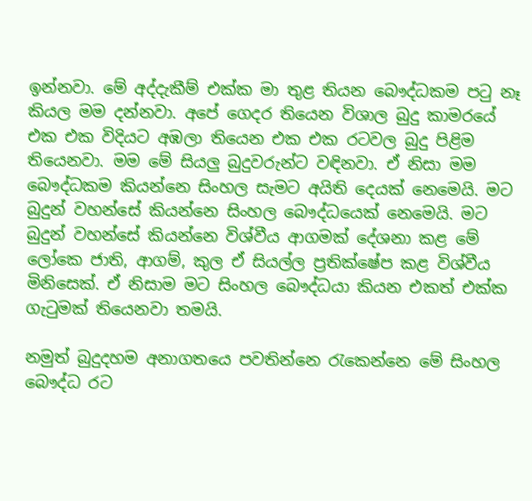ඉන්නවා. මේ අද්දැකීම් එක්‌ක මා තුළ තියන බෞද්ධකම පටු නෑ කියල මම දන්නවා. අපේ ගෙදර තියෙන විශාල බුදු කාමරයේ එක එක විදියට අඹලා තියෙන එක එක රටවල බුදු පිළිම තියෙනවා. මම මේ සියලු බුදුවරුන්ට වඳිනවා. ඒ නිසා මම බෞද්ධකම කියන්නෙ සිංහල සැමට අයිති දෙයක්‌ නෙමෙයි. මට බුදුන් වහන්සේ කියන්නෙ සිංහල බෞද්ධයෙක්‌ නෙමෙයි. මට බුදුන් වහන්සේ කියන්නෙ විශ්වීය ආගමක්‌ දේශනා කළ මේ ලෝකෙ ජාති, ආගම්, කුල ඒ සියල්ල ප්‍රතික්‌ෂේප කළ විශ්වීය මිනිසෙක්‌. ඒ නිසාම මට සිංහල බෞද්ධයා කියන එකත් එක්‌ක ගැටුමක්‌ තියෙනවා තමයි.

නමුත් බුදුදහම අනාගතයෙ පවතින්නෙ රැකෙන්නෙ මේ සිංහල බෞද්ධ රට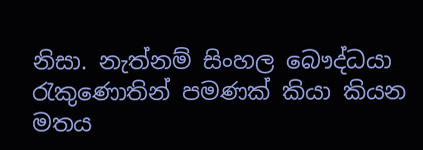නිසා. නැත්නම් සිංහල බෞද්ධයා රැකුණොතින් පමණක්‌ කියා කියන මතය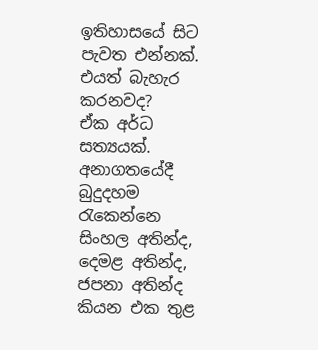ඉතිහාසයේ සිට පැවත එන්නක්‌. එයත් බැහැර කරනවද?
ඒක අර්ධ සත්‍යයක්‌. අනාගතයේදී බුදුදහම රැකෙන්නෙ සිංහල අතින්ද, දෙමළ අතින්ද, ජපනා අතින්ද කියන එක තුළ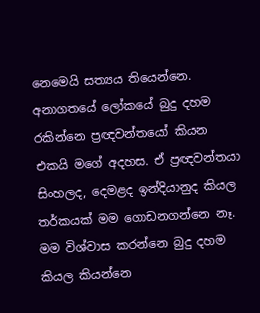නෙමෙයි සත්‍යය තියෙන්නෙ. අනාගතයේ ලෝකයේ බුදු දහම රකින්නෙ ප්‍රඥවන්තයෝ කියන එකයි මගේ අදහස. ඒ ප්‍රඥවන්තයා සිංහලද, දෙමළද ඉන්දියානුද කියල තර්කයක්‌ මම ගොඩනගන්නෙ නෑ. මම විශ්වාස කරන්නෙ බුදු දහම කියල කියන්නෙ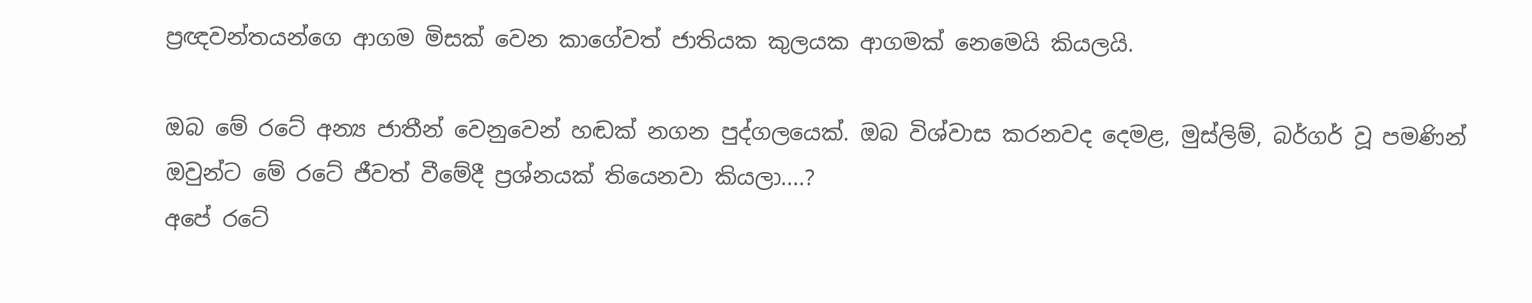ප්‍රඥවන්තයන්ගෙ ආගම මිසක්‌ වෙන කාගේවත් ජාතියක කුලයක ආගමක්‌ නෙමෙයි කියලයි.

ඔබ මේ රටේ අන්‍ය ජාතීන් වෙනුවෙන් හඬක්‌ නගන පුද්ගලයෙක්‌. ඔබ විශ්වාස කරනවද දෙමළ, මුස්‌ලිම්, බර්ගර් වූ පමණින් ඔවුන්ට මේ රටේ ජීවත් වීමේදී ප්‍රශ්නයක්‌ තියෙනවා කියලා....?
අපේ රටේ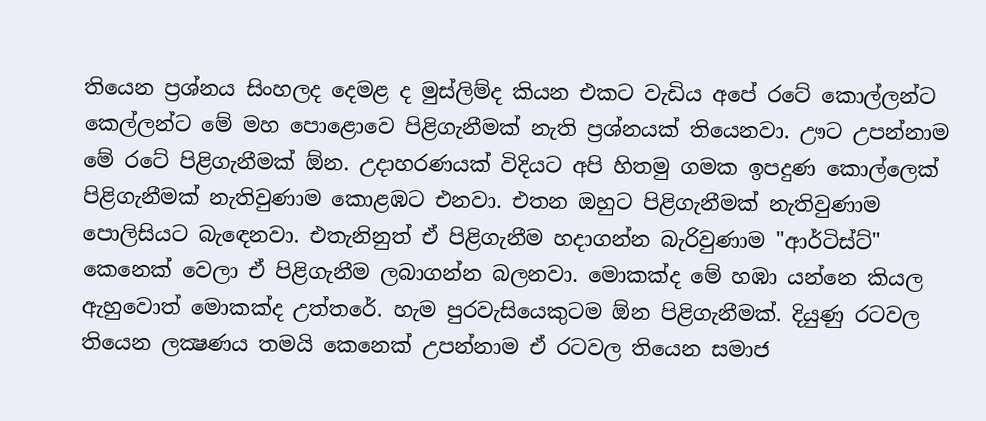තියෙන ප්‍රශ්නය සිංහලද දෙමළ ද මුස්‌ලිම්ද කියන එකට වැඩිය අපේ රටේ කොල්ලන්ට කෙල්ලන්ට මේ මහ පොළොවෙ පිළිගැනීමක්‌ නැති ප්‍රශ්නයක්‌ තියෙනවා. ඌට උපන්නාම මේ රටේ පිළිගැනීමක්‌ ඕන. උදාහරණයක්‌ විදියට අපි හිතමු ගමක ඉපදුණ කොල්ලෙක්‌ පිළිගැනීමක්‌ නැතිවුණාම කොළඹට එනවා. එතන ඔහුට පිළිගැනීමක්‌ නැතිවුණාම පොලිසියට බැඳෙනවා. එතැනිනුත් ඒ පිළිගැනීම හදාගන්න බැරිවුණාම "ආර්ටිස්‌ට්‌" කෙනෙක්‌ වෙලා ඒ පිළිගැනීම ලබාගන්න බලනවා. මොකක්‌ද මේ හඹා යන්නෙ කියල ඇහුවොත් මොකක්‌ද උත්තරේ. හැම පුරවැසියෙකුටම ඕන පිළිගැනීමක්‌. දියුණු රටවල තියෙන ලක්‍ෂණය තමයි කෙනෙක්‌ උපන්නාම ඒ රටවල තියෙන සමාජ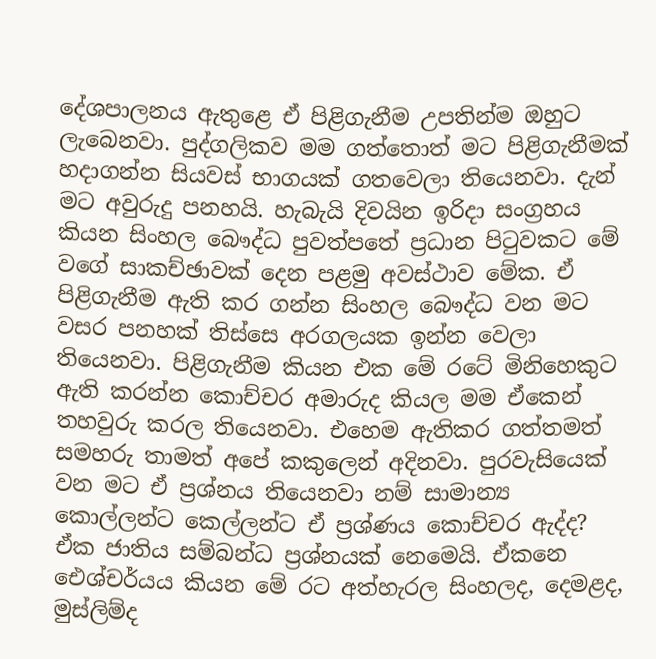දේශපාලනය ඇතුළෙ ඒ පිළිගැනීම උපතින්ම ඔහුට ලැබෙනවා. පුද්ගලිකව මම ගත්තොත් මට පිළිගැනීමක්‌ හදාගන්න සියවස්‌ භාගයක්‌ ගතවෙලා තියෙනවා. දැන් මට අවුරුදු පනහයි. හැබැයි දිවයින ඉරිදා සංග්‍රහය කියන සිංහල බෞද්ධ පුවත්පතේ ප්‍රධාන පිටුවකට මේ වගේ සාකච්ඡාවක්‌ දෙන පළමු අවස්‌ථාව මේක. ඒ පිළිගැනීම ඇති කර ගන්න සිංහල බෞද්ධ වන මට වසර පනහක්‌ තිස්‌සෙ අරගලයක ඉන්න වෙලා තියෙනවා. පිළිගැනීම කියන එක මේ රටේ මිනිහෙකුට ඇති කරන්න කොච්චර අමාරුද කියල මම ඒකෙන් තහවුරු කරල තියෙනවා. එහෙම ඇතිකර ගත්තමත් සමහරු තාමත් අපේ කකුලෙන් අදිනවා. පුරවැසියෙක්‌ වන මට ඒ ප්‍රශ්නය තියෙනවා නම් සාමාන්‍ය කොල්ලන්ට කෙල්ලන්ට ඒ ප්‍රශ්ණය කොච්චර ඇද්ද? ඒක ජාතිය සම්බන්ධ ප්‍රශ්නයක්‌ නෙමෙයි. ඒකනෙ ඓශ්චර්යය කියන මේ රට අත්හැරල සිංහලද, දෙමළද, මුස්‌ලිම්ද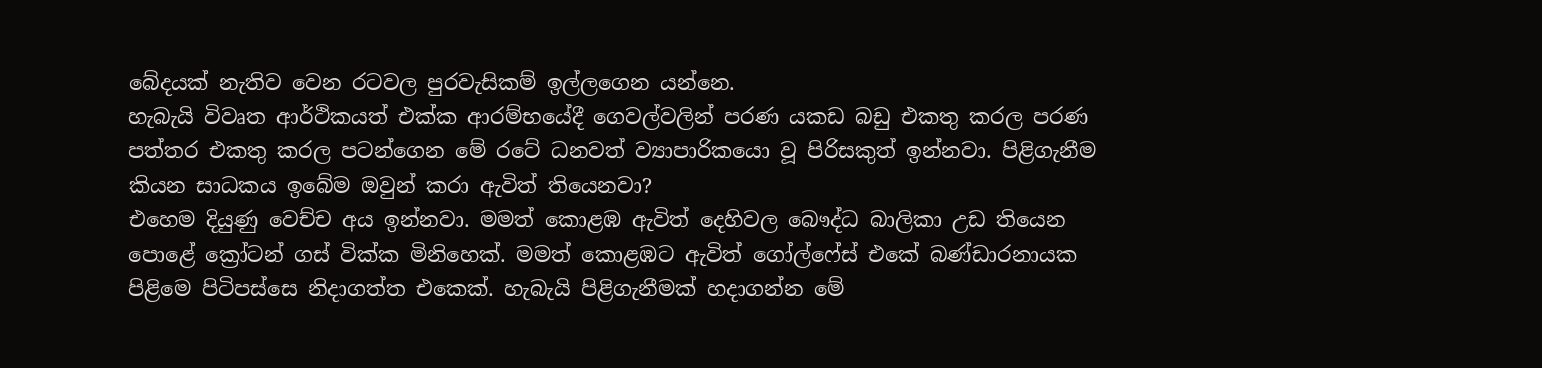බේදයක්‌ නැතිව වෙන රටවල පුරවැසිකම් ඉල්ලගෙන යන්නෙ.
හැබැයි විවෘත ආර්ථිකයත් එක්‌ක ආරම්භයේදී ගෙවල්වලින් පරණ යකඩ බඩු එකතු කරල පරණ පත්තර එකතු කරල පටන්ගෙන මේ රටේ ධනවත් ව්‍යාපාරිකයො වූ පිරිසකුත් ඉන්නවා. පිළිගැනීම කියන සාධකය ඉබේම ඔවුන් කරා ඇවිත් තියෙනවා?
එහෙම දියුණු වෙච්ච අය ඉන්නවා. මමත් කොළඹ ඇවිත් දෙහිවල බෞද්ධ බාලිකා උඩ තියෙන පොළේ ක්‍රෝටන් ගස්‌ වික්‌ක මිනිහෙක්‌. මමත් කොළඹට ඇවිත් ගෝල්ෆේස්‌ එකේ බණ්‌ඩාරනායක පිළිමෙ පිටිපස්‌සෙ නිදාගත්ත එකෙක්‌. හැබැයි පිළිගැනීමක්‌ හදාගන්න මේ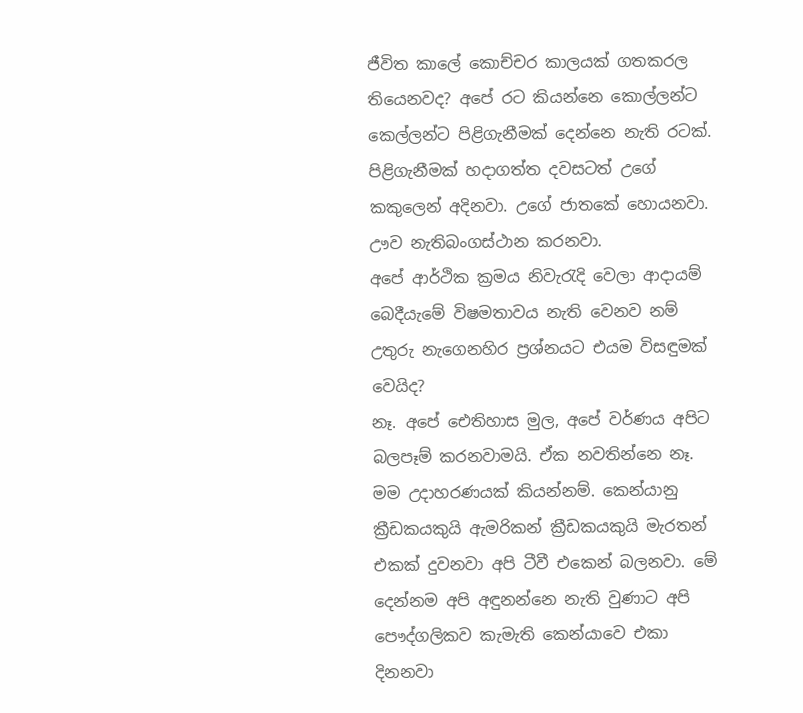ජීවිත කාලේ කොච්චර කාලයක්‌ ගතකරල තියෙනවද? අපේ රට කියන්නෙ කොල්ලන්ට කෙල්ලන්ට පිළිගැනීමක්‌ දෙන්නෙ නැති රටක්‌. පිළිගැනීමක්‌ හදාගත්ත දවසටත් උගේ කකුලෙන් අදිනවා. උගේ ජාතකේ හොයනවා. ඌව නැතිබංගස්‌ථාන කරනවා.
අපේ ආර්ථික ක්‍රමය නිවැරැදි වෙලා ආදායම් බෙදීයැමේ විෂමතාවය නැති වෙනව නම් උතුරු නැගෙනහිර ප්‍රශ්නයට එයම විසඳුමක්‌ වෙයිද?
නෑ. අපේ ඓතිහාස මුල, අපේ වර්ණය අපිට බලපෑම් කරනවාමයි. ඒක නවතින්නෙ නෑ. මම උදාහරණයක්‌ කියන්නම්. කෙන්යානු ක්‍රීඩකයකුයි ඇමරිකන් ක්‍රීඩකයකුයි මැරතන් එකක්‌ දුවනවා අපි ටීවී එකෙන් බලනවා. මේ දෙන්නම අපි අඳුනන්නෙ නැති වුණාට අපි පෞද්ගලිකව කැමැති කෙන්යාවෙ එකා දිනනවා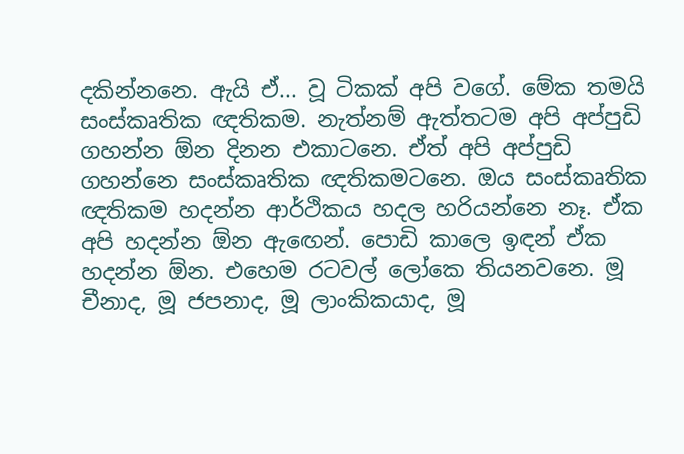දකින්නනෙ. ඇයි ඒ... වූ ටිකක්‌ අපි වගේ. මේක තමයි සංස්‌කෘතික ඥතිකම. නැත්නම් ඇත්තටම අපි අප්පුඩි ගහන්න ඕන දිනන එකාටනෙ. ඒත් අපි අප්පුඩි ගහන්නෙ සංස්‌කෘතික ඥතිකමටනෙ. ඔය සංස්‌කෘතික ඥතිකම හදන්න ආර්ථිකය හදල හරියන්නෙ නෑ. ඒක අපි හදන්න ඕන ඇඟෙන්. පොඩි කාලෙ ඉඳන් ඒක හදන්න ඕන. එහෙම රටවල් ලෝකෙ තියනවනෙ. මූ චීනාද, මූ ජපනාද, මූ ලාංකිකයාද, මූ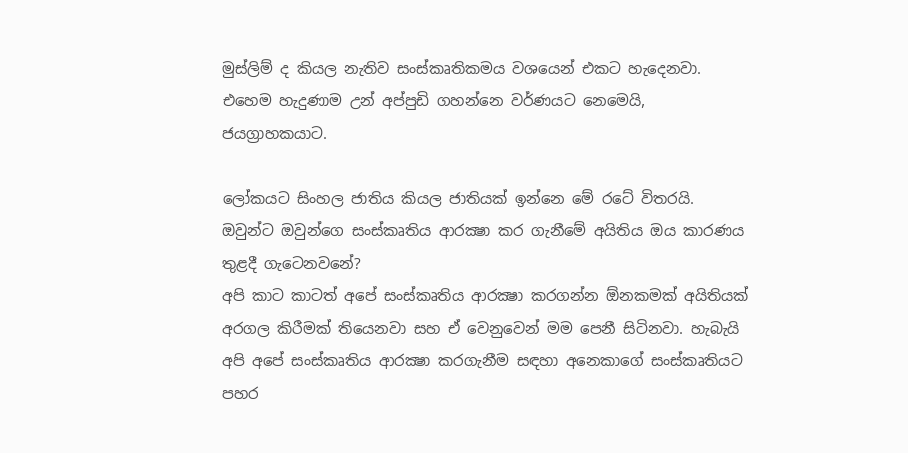මුස්‌ලිම් ද කියල නැතිව සංස්‌කෘතිකමය වශයෙන් එකට හැදෙනවා. එහෙම හැදුණාම උන් අප්පුඩි ගහන්නෙ වර්ණයට නෙමෙයි, ජයග්‍රාහකයාට.

ලෝකයට සිංහල ජාතිය කියල ජාතියක්‌ ඉන්නෙ මේ රටේ විතරයි. ඔවුන්ට ඔවුන්ගෙ සංස්‌කෘතිය ආරක්‍ෂා කර ගැනීමේ අයිතිය ඔය කාරණය තුළදී ගැටෙනවනේ?
අපි කාට කාටත් අපේ සංස්‌කෘතිය ආරක්‍ෂා කරගන්න ඕනකමක්‌ අයිතියක්‌ අරගල කිරීමක්‌ තියෙනවා සහ ඒ වෙනුවෙන් මම පෙනී සිටිනවා. හැබැයි අපි අපේ සංස්‌කෘතිය ආරක්‍ෂා කරගැනීම සඳහා අනෙකාගේ සංස්‌කෘතියට පහර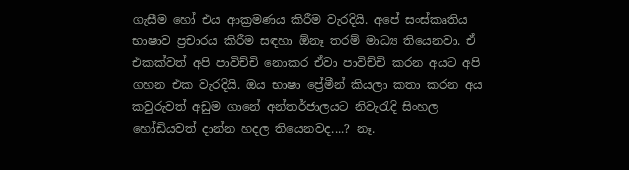ගැසීම හෝ එය ආක්‍රමණය කිරීම වැරදියි. අපේ සංස්‌කෘතිය භාෂාව ප්‍රචාරය කිරීම සඳහා ඕනෑ තරම් මාධ්‍ය තියෙනවා. ඒ එකක්‌වත් අපි පාවිච්චි නොකර ඒවා පාවිච්චි කරන අයට අපි ගහන එක වැරදියි. ඔය භාෂා ප්‍රේමීන් කියලා කතා කරන අය කවුරුවත් අඩුම ගානේ අන්තර්ජාලයට නිවැරැදි සිංහල හෝඩියවත් දාන්න හදල තියෙනවද....? නෑ.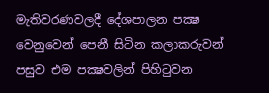මැතිවරණවලදී දේශපාලන පක්‍ෂ වෙනුවෙන් පෙනී සිටින කලාකරුවන් පසුව එම පක්‍ෂවලින් පිහිටුවන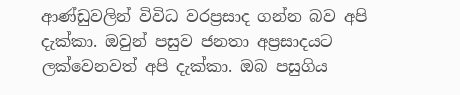ආණ්‌ඩුවලින් විවිධ වරප්‍රසාද ගන්න බව අපි දැක්‌කා. ඔවුන් පසුව ජනතා අප්‍රසාදයට ලක්‌වෙනවත් අපි දැක්‌කා. ඔබ පසුගිය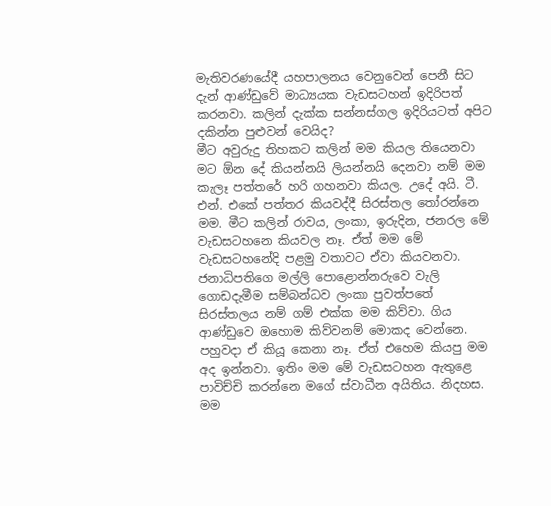මැතිවරණයේදී යහපාලනය වෙනුවෙන් පෙනී සිට දැන් ආණ්‌ඩුවේ මාධ්‍යයක වැඩසටහන් ඉදිරිපත් කරනවා. කලින් දැක්‌ක සන්නස්‌ගල ඉදිරියටත් අපිට දකින්න පුළුවන් වෙයිද?
මීට අවුරුදු තිහකට කලින් මම කියල තියෙනවා මට ඕන දේ කියන්නයි ලියන්නයි දෙනවා නම් මම කැලෑ පත්තරේ හරි ගහනවා කියල. උදේ අයි. ටී. එන්. එකේ පත්තර කියවද්දී සිරස්‌තල තෝරන්නෙ මම. මීට කලින් රාවය, ලංකා, ඉරුදින, ජනරල මේ වැඩසටහනෙ කියවල නෑ. ඒත් මම මේ වැඩසටහනේදි පළමු වතාවට ඒවා කියවනවා. ජනාධිපතිගෙ මල්ලි පොළොන්නරුවෙ වැලි ගොඩදැමීම සම්බන්ධව ලංකා පුවත්පතේ සිරස්‌තලය නම් ගම් එක්‌ක මම කිව්වා. ගිය ආණ්‌ඩුවෙ ඔහොම කිව්වනම් මොකද වෙන්නෙ. පහුවදා ඒ කියූ කෙනා නෑ. ඒත් එහෙම කියපු මම අද ඉන්නවා. ඉතිං මම මේ වැඩසටහන ඇතුළෙ පාවිච්චි කරන්නෙ මගේ ස්‌වාධීන අයිතිය. නිදහස. මම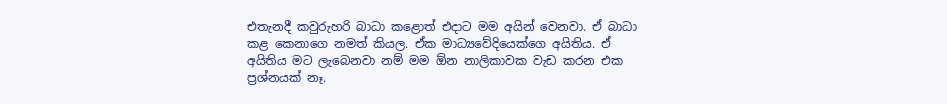එතැනදී කවුරුහරි බාධා කළොත් එදාට මම අයින් වෙනවා. ඒ බාධා කළ කෙනාගෙ නමත් කියල. ඒක මාධ්‍යවේදියෙක්‌ගෙ අයිතිය. ඒ අයිතිය මට ලැබෙනවා නම් මම ඕන නාලිකාවක වැඩ කරන එක ප්‍රශ්නයක්‌ නෑ.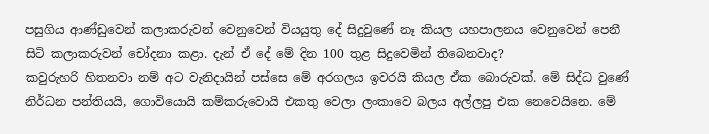පසුගිය ආණ්‌ඩුවෙන් කලාකරුවන් වෙනුවෙන් වියයුතු දේ සිදුවුණේ නෑ කියල යහපාලනය වෙනුවෙන් පෙනී සිටි කලාකරුවන් චෝදනා කළා. දැන් ඒ දේ මේ දින 100 තුළ සිදුවෙමින් තිබෙනවාද?
කවුරුහරි හිතනවා නම් අට වැනිදායින් පස්‌සෙ මේ අරගලය ඉවරයි කියල ඒක බොරුවක්‌. මේ සිද්ධ වුණේ නිර්ධන පන්තියයි, ගොවියොයි කම්කරුවොයි එකතු වෙලා ලංකාවෙ බලය අල්ලපු එක නෙවෙයිනෙ. මේ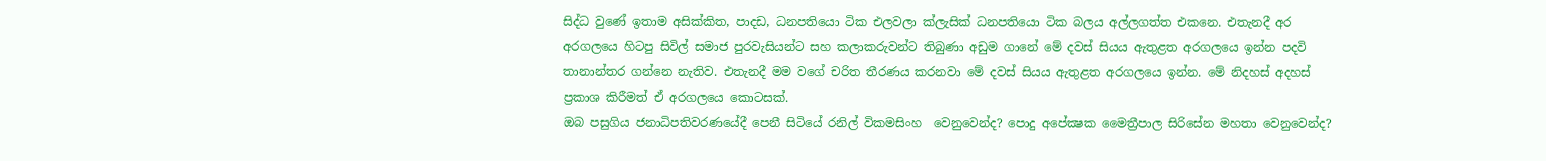සිද්ධ වුණේ ඉතාම අසික්‌කිත, පාදඩ, ධනපතියො ටික එලවලා ක්‌ලැසික්‌ ධනපතියො ටික බලය අල්ලගත්ත එකනෙ. එතැනදී අර අරගලයෙ හිටපු සිවිල් සමාජ පුරවැසියන්ට සහ කලාකරුවන්ට තිබුණා අඩුම ගානේ මේ දවස්‌ සියය ඇතුළත අරගලයෙ ඉන්න පදවි තානාන්තර ගන්නෙ නැතිව. එතැනදී මම වගේ චරිත තීරණය කරනවා මේ දවස්‌ සියය ඇතුළත අරගලයෙ ඉන්න. මේ නිදහස්‌ අදහස්‌ ප්‍රකාශ කිරීමත් ඒ අරගලයෙ කොටසක්‌.
ඔබ පසුගිය ජනාධිපතිවරණයේදී පෙනී සිටියේ රනිල් විකමසිංහ  වෙනුවෙන්ද? පොදු අපේක්‍ෂක මෛත්‍රීපාල සිරිසේන මහතා වෙනුවෙන්ද?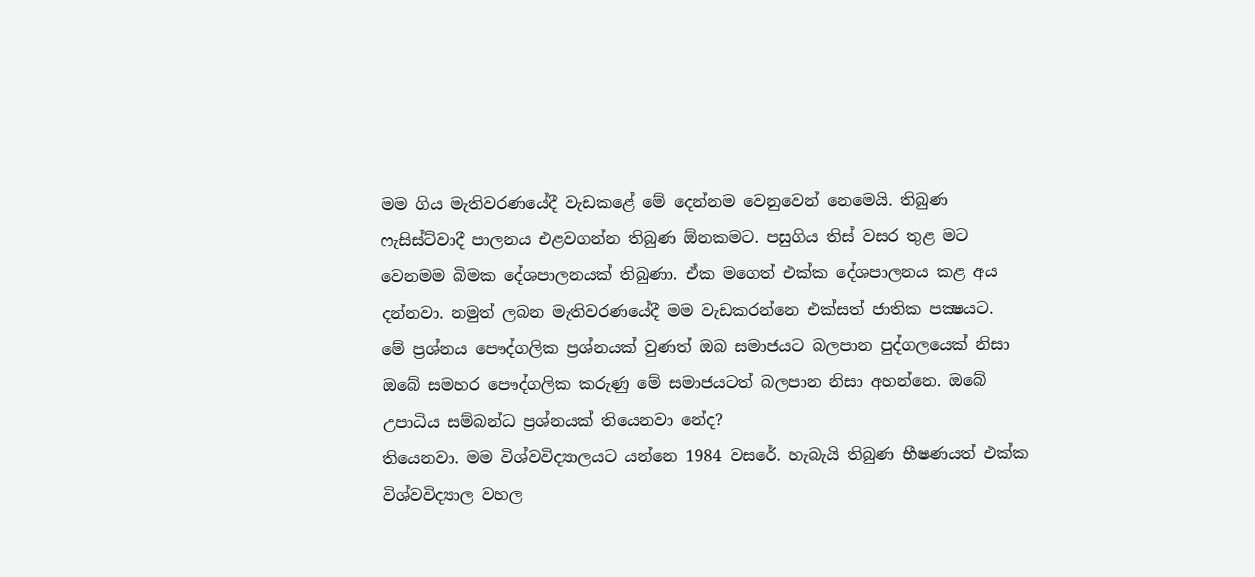මම ගිය මැතිවරණයේදී වැඩකළේ මේ දෙන්නම වෙනුවෙන් නෙමෙයි. තිබුණ ෆැසිස්‌ට්‌වාදී පාලනය එළවගන්න තිබුණ ඕනකමට. පසුගිය තිස්‌ වසර තුළ මට වෙනමම බිමක දේශපාලනයක්‌ තිබුණා. ඒක මගෙත් එක්‌ක දේශපාලනය කළ අය දන්නවා. නමුත් ලබන මැතිවරණයේදී මම වැඩකරන්නෙ එක්‌සත් ජාතික පක්‍ෂයට.
මේ ප්‍රශ්නය පෞද්ගලික ප්‍රශ්නයක්‌ වුණත් ඔබ සමාජයට බලපාන පුද්ගලයෙක්‌ නිසා ඔබේ සමහර පෞද්ගලික කරුණු මේ සමාජයටත් බලපාන නිසා අහන්නෙ. ඔබේ උපාධිය සම්බන්ධ ප්‍රශ්නයක්‌ තියෙනවා නේද?
තියෙනවා. මම විශ්වවිද්‍යාලයට යන්නෙ 1984 වසරේ. හැබැයි තිබුණ භීෂණයත් එක්‌ක විශ්වවිද්‍යාල වහල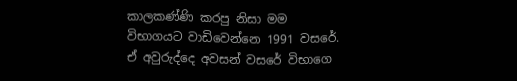කාලකණ්‌ණි කරපු නිසා මම විභාගයට වාඩිවෙන්නෙ 1991 වසරේ. ඒ අවුරුද්දෙ අවසන් වසරේ විභාගෙ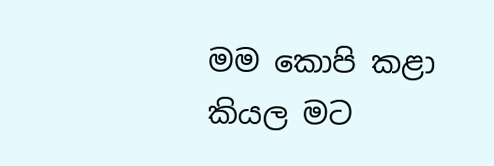මම කොපි කළා කියල මට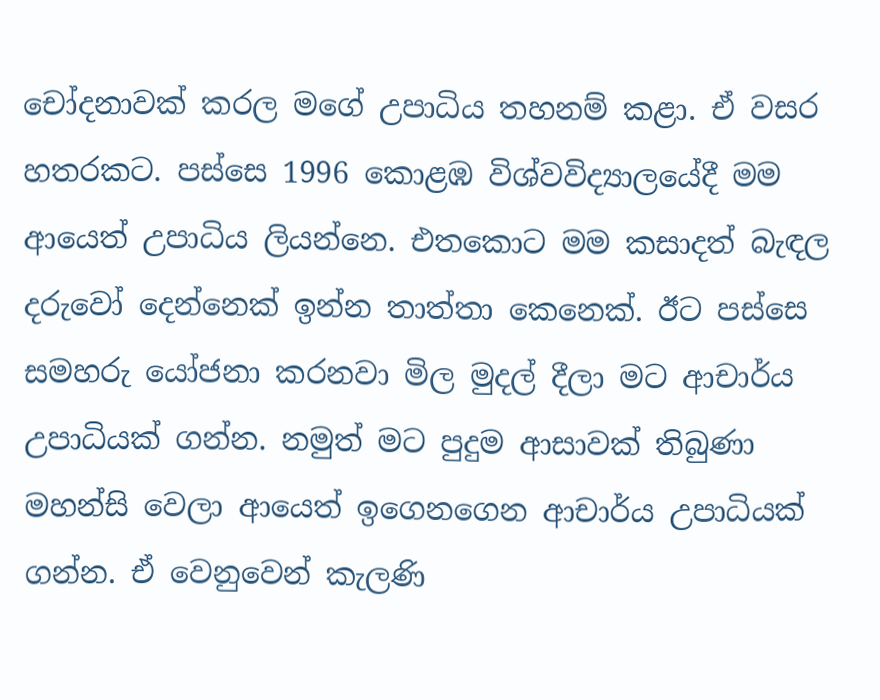චෝදනාවක්‌ කරල මගේ උපාධිය තහනම් කළා. ඒ වසර හතරකට. පස්‌සෙ 1996 කොළඹ විශ්වවිද්‍යාලයේදී මම ආයෙත් උපාධිය ලියන්නෙ. එතකොට මම කසාදත් බැඳල දරුවෝ දෙන්නෙක්‌ ඉන්න තාත්තා කෙනෙක්‌. ඊට පස්‌සෙ සමහරු යෝජනා කරනවා මිල මුදල් දීලා මට ආචාර්ය උපාධියක්‌ ගන්න. නමුත් මට පුදුම ආසාවක්‌ තිබුණා මහන්සි වෙලා ආයෙත් ඉගෙනගෙන ආචාර්ය උපාධියක්‌ ගන්න. ඒ වෙනුවෙන් කැලණි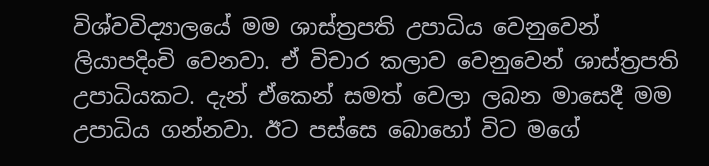විශ්වවිද්‍යාලයේ මම ශාස්‌ත්‍රපති උපාධිය වෙනුවෙන් ලියාපදිංචි වෙනවා. ඒ විචාර කලාව වෙනුවෙන් ශාස්‌ත්‍රපති උපාධියකට. දැන් ඒකෙන් සමත් වෙලා ලබන මාසෙදී මම උපාධිය ගන්නවා. ඊට පස්‌සෙ බොහෝ විට මගේ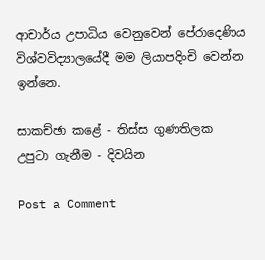ආචාර්ය උපාධිය වෙනුවෙන් පේරාදෙණිය විශ්වවිද්‍යාලයේදී මම ලියාපදිංචි වෙන්න ඉන්නෙ.

සාකච්ඡා කළේ - තිස්‌ස ගුණතිලක
උපුටා ගැනීම - දිවයින

Post a Comment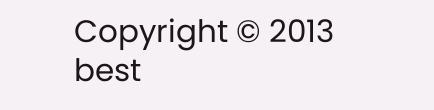Copyright © 2013 best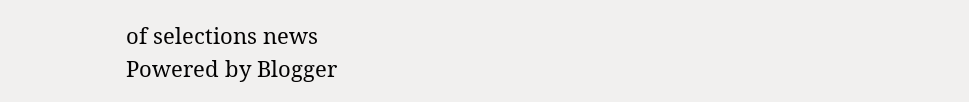of selections news
Powered by Blogger